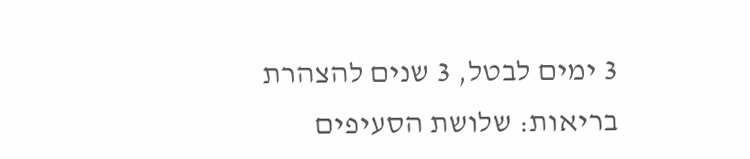3 ימים לבטל, 3 שנים להצהרת בריאות: שלושת הסעיפים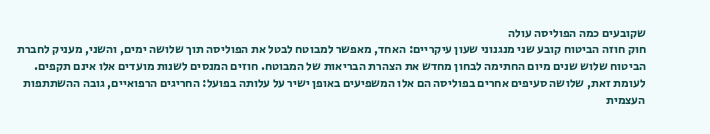שקובעים כמה הפוליסה עולה
חוק חוזה הביטוח קובע שני מנגנוני שעון עיקריים: האחד, מאפשר למבוטח לבטל את הפוליסה תוך שלושה ימים, והשני, מעניק לחברת הביטוח שלוש שנים מיום החתימה לבחון מחדש את הצהרת הבריאות של המבוטח. חוזים המנסים לשנות מועדים אלו אינם תקפים. לעומת זאת, שלושה סעיפים אחרים בפוליסה הם אלו המשפיעים באופן ישיר על עלותה בפועל: החריגים הרפואיים, גובה ההשתתפות העצמית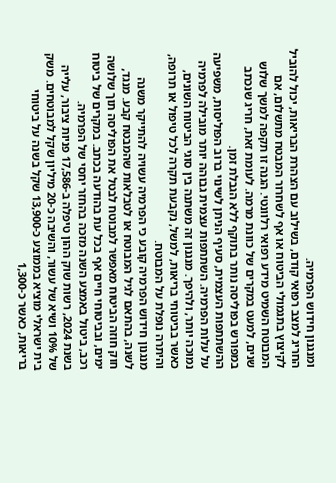ומנגנון חידוש הפרמיה.
החריג למצב רפואי קודם, בשילוב עם הצהרת הבריאות, יכול להוביל לקיצוץ בתגמולי הביטוח או אף לשחרור המבטח מתשלום, אם המבוטח השמיט מידע רפואי רלוונטי. הגנה זו תקפה למשך שלוש שנים, למעט במקרים של כוונת מרמה. לעומת זאת, חריג שנכתב במפורש בפוליסה נותר בתוקף ללא הגבלת זמן.
ההשתתפות העצמית, סעיף הניתן לשינוי ברוב הפוליסות, משפיעה על עלות הפרמיה. השתתפות עצמית גבוהה יותר מובילה לפרמיה נמוכה יותר, ולהיפך. מנגנון זה משתנה בין סוגי הביטוח השונים, כאשר בביטוחי בריאות, למשל, נקבעת תקרה לכל טיפול או תרופה, והיתרה נופלת על המבוטח.
מנגנון חידוש הפרמיה קובע כי הפרמיה עשויה להתייקר משנה לשנה, בהתאם לגיל המבוטח או לטבלאות שהמבטח קבע. מנגד, חוק חוזה הביטוח מאפשר למבוטח לבטל את הפוליסה תוך שלושה ימים, ובביטוחי חיים אף בכל עת בהודעה בכתב. במקרים של ביטוח רכב, ביטול באמצע השנה מזכה בהחזר יחסי של הפרמיה.
בשנת 2024, רשות שוק ההון טיפלה ב-17,586 פניות ציבור, עלייה של 10% ושיא של עשור, והשיבה כ-20 מיליון שקל למבוטחים. משק בית ישראלי מוציא בממוצע כ-13,900 שקל בשנה על ביטוחי בריאות, כאשר כ-1,300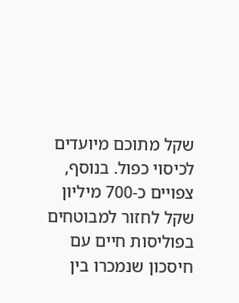שקל מתוכם מיועדים לכיסוי כפול. בנוסף, צפויים כ-700 מיליון שקל לחזור למבוטחים בפוליסות חיים עם חיסכון שנמכרו בין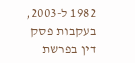1982 ל-2003, בעקבות פסק דין בפרשת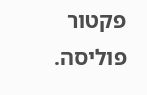פקטור פוליסה.